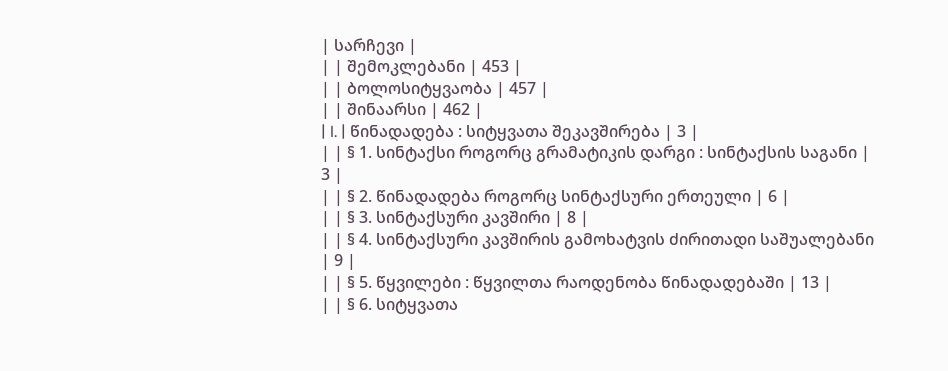| სარჩევი |
| | შემოკლებანი | 453 |
| | ბოლოსიტყვაობა | 457 |
| | შინაარსი | 462 |
| I. | წინადადება : სიტყვათა შეკავშირება | 3 |
| | § 1. სინტაქსი როგორც გრამატიკის დარგი : სინტაქსის საგანი | 3 |
| | § 2. წინადადება როგორც სინტაქსური ერთეული | 6 |
| | § 3. სინტაქსური კავშირი | 8 |
| | § 4. სინტაქსური კავშირის გამოხატვის ძირითადი საშუალებანი | 9 |
| | § 5. წყვილები : წყვილთა რაოდენობა წინადადებაში | 13 |
| | § 6. სიტყვათა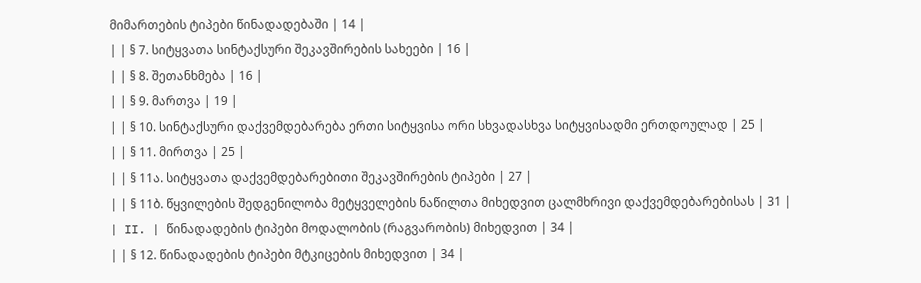მიმართების ტიპები წინადადებაში | 14 |
| | § 7. სიტყვათა სინტაქსური შეკავშირების სახეები | 16 |
| | § 8. შეთანხმება | 16 |
| | § 9. მართვა | 19 |
| | § 10. სინტაქსური დაქვემდებარება ერთი სიტყვისა ორი სხვადასხვა სიტყვისადმი ერთდოულად | 25 |
| | § 11. მირთვა | 25 |
| | § 11ა. სიტყვათა დაქვემდებარებითი შეკავშირების ტიპები | 27 |
| | § 11ბ. წყვილების შედგენილობა მეტყველების ნაწილთა მიხედვით ცალმხრივი დაქვემდებარებისას | 31 |
| II. | წინადადების ტიპები მოდალობის (რაგვარობის) მიხედვით | 34 |
| | § 12. წინადადების ტიპები მტკიცების მიხედვით | 34 |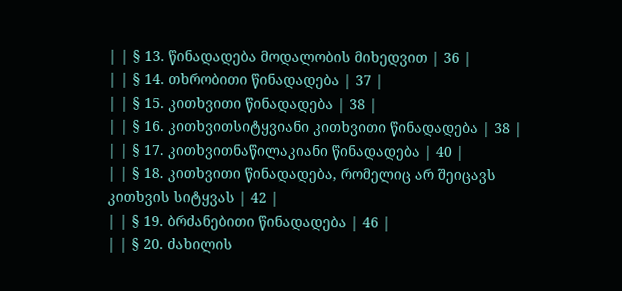| | § 13. წინადადება მოდალობის მიხედვით | 36 |
| | § 14. თხრობითი წინადადება | 37 |
| | § 15. კითხვითი წინადადება | 38 |
| | § 16. კითხვითსიტყვიანი კითხვითი წინადადება | 38 |
| | § 17. კითხვითნაწილაკიანი წინადადება | 40 |
| | § 18. კითხვითი წინადადება, რომელიც არ შეიცავს კითხვის სიტყვას | 42 |
| | § 19. ბრძანებითი წინადადება | 46 |
| | § 20. ძახილის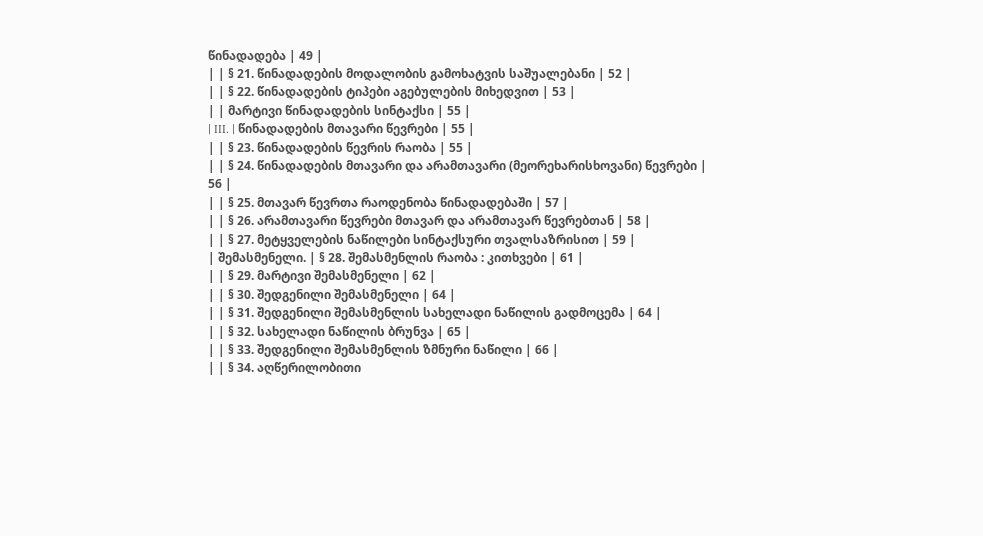წინადადება | 49 |
| | § 21. წინადადების მოდალობის გამოხატვის საშუალებანი | 52 |
| | § 22. წინადადების ტიპები აგებულების მიხედვით | 53 |
| | მარტივი წინადადების სინტაქსი | 55 |
| III. | წინადადების მთავარი წევრები | 55 |
| | § 23. წინადადების წევრის რაობა | 55 |
| | § 24. წინადადების მთავარი და არამთავარი (მეორეხარისხოვანი) წევრები | 56 |
| | § 25. მთავარ წევრთა რაოდენობა წინადადებაში | 57 |
| | § 26. არამთავარი წევრები მთავარ და არამთავარ წევრებთან | 58 |
| | § 27. მეტყველების ნაწილები სინტაქსური თვალსაზრისით | 59 |
| შემასმენელი. | § 28. შემასმენლის რაობა : კითხვები | 61 |
| | § 29. მარტივი შემასმენელი | 62 |
| | § 30. შედგენილი შემასმენელი | 64 |
| | § 31. შედგენილი შემასმენლის სახელადი ნაწილის გადმოცემა | 64 |
| | § 32. სახელადი ნაწილის ბრუნვა | 65 |
| | § 33. შედგენილი შემასმენლის ზმნური ნაწილი | 66 |
| | § 34. აღწერილობითი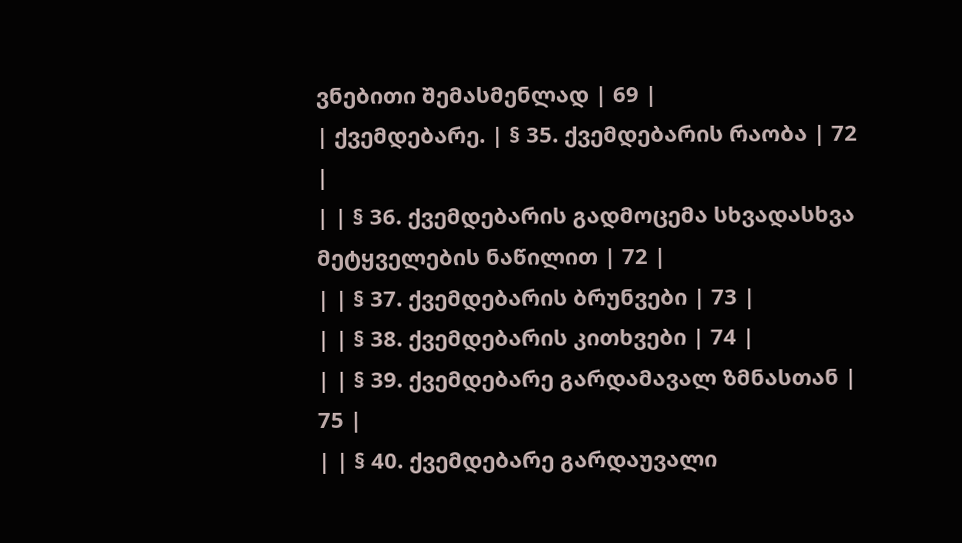ვნებითი შემასმენლად | 69 |
| ქვემდებარე. | § 35. ქვემდებარის რაობა | 72 |
| | § 36. ქვემდებარის გადმოცემა სხვადასხვა მეტყველების ნაწილით | 72 |
| | § 37. ქვემდებარის ბრუნვები | 73 |
| | § 38. ქვემდებარის კითხვები | 74 |
| | § 39. ქვემდებარე გარდამავალ ზმნასთან | 75 |
| | § 40. ქვემდებარე გარდაუვალი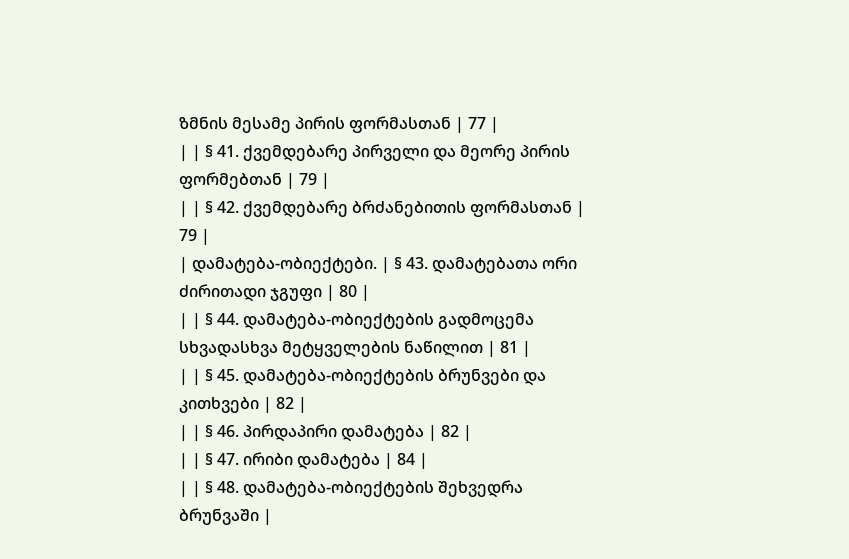ზმნის მესამე პირის ფორმასთან | 77 |
| | § 41. ქვემდებარე პირველი და მეორე პირის ფორმებთან | 79 |
| | § 42. ქვემდებარე ბრძანებითის ფორმასთან | 79 |
| დამატება-ობიექტები. | § 43. დამატებათა ორი ძირითადი ჯგუფი | 80 |
| | § 44. დამატება-ობიექტების გადმოცემა სხვადასხვა მეტყველების ნაწილით | 81 |
| | § 45. დამატება-ობიექტების ბრუნვები და კითხვები | 82 |
| | § 46. პირდაპირი დამატება | 82 |
| | § 47. ირიბი დამატება | 84 |
| | § 48. დამატება-ობიექტების შეხვედრა ბრუნვაში |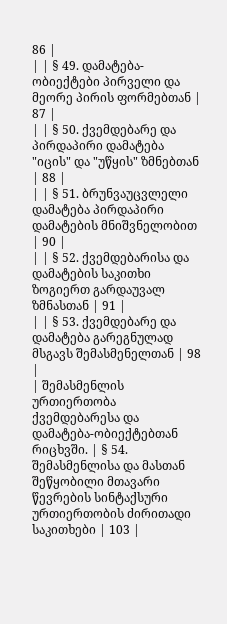86 |
| | § 49. დამატება-ობიექტები პირველი და მეორე პირის ფორმებთან | 87 |
| | § 50. ქვემდებარე და პირდაპირი დამატება "იცის" და "უწყის" ზმნებთან | 88 |
| | § 51. ბრუნვაუცვლელი დამატება პირდაპირი დამატების მნიშვნელობით | 90 |
| | § 52. ქვემდებარისა და დამატების საკითხი ზოგიერთ გარდაუვალ ზმნასთან | 91 |
| | § 53. ქვემდებარე და დამატება გარეგნულად მსგავს შემასმენელთან | 98 |
| შემასმენლის ურთიერთობა ქვემდებარესა და დამატება-ობიექტებთან რიცხვში. | § 54. შემასმენლისა და მასთან შეწყობილი მთავარი წევრების სინტაქსური ურთიერთობის ძირითადი საკითხები | 103 |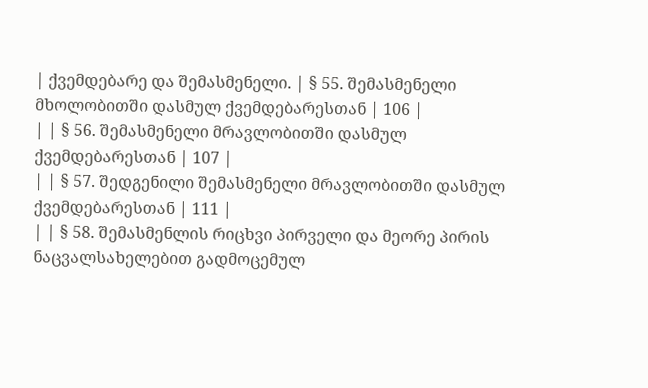| ქვემდებარე და შემასმენელი. | § 55. შემასმენელი მხოლობითში დასმულ ქვემდებარესთან | 106 |
| | § 56. შემასმენელი მრავლობითში დასმულ ქვემდებარესთან | 107 |
| | § 57. შედგენილი შემასმენელი მრავლობითში დასმულ ქვემდებარესთან | 111 |
| | § 58. შემასმენლის რიცხვი პირველი და მეორე პირის ნაცვალსახელებით გადმოცემულ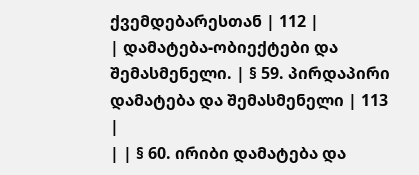ქვემდებარესთან | 112 |
| დამატება-ობიექტები და შემასმენელი. | § 59. პირდაპირი დამატება და შემასმენელი | 113 |
| | § 60. ირიბი დამატება და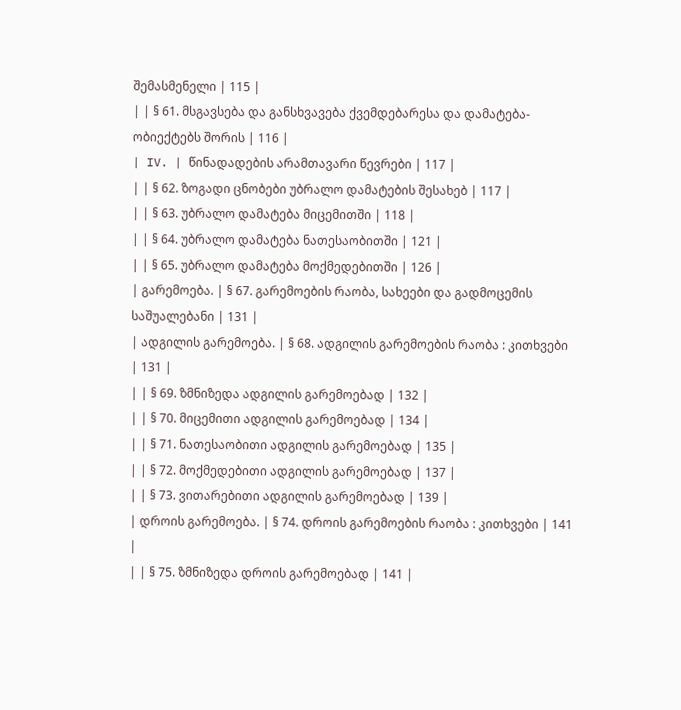შემასმენელი | 115 |
| | § 61. მსგავსება და განსხვავება ქვემდებარესა და დამატება-ობიექტებს შორის | 116 |
| IV. | წინადადების არამთავარი წევრები | 117 |
| | § 62. ზოგადი ცნობები უბრალო დამატების შესახებ | 117 |
| | § 63. უბრალო დამატება მიცემითში | 118 |
| | § 64. უბრალო დამატება ნათესაობითში | 121 |
| | § 65. უბრალო დამატება მოქმედებითში | 126 |
| გარემოება. | § 67. გარემოების რაობა, სახეები და გადმოცემის საშუალებანი | 131 |
| ადგილის გარემოება. | § 68. ადგილის გარემოების რაობა : კითხვები | 131 |
| | § 69. ზმნიზედა ადგილის გარემოებად | 132 |
| | § 70. მიცემითი ადგილის გარემოებად | 134 |
| | § 71. ნათესაობითი ადგილის გარემოებად | 135 |
| | § 72. მოქმედებითი ადგილის გარემოებად | 137 |
| | § 73. ვითარებითი ადგილის გარემოებად | 139 |
| დროის გარემოება. | § 74. დროის გარემოების რაობა : კითხვები | 141 |
| | § 75. ზმნიზედა დროის გარემოებად | 141 |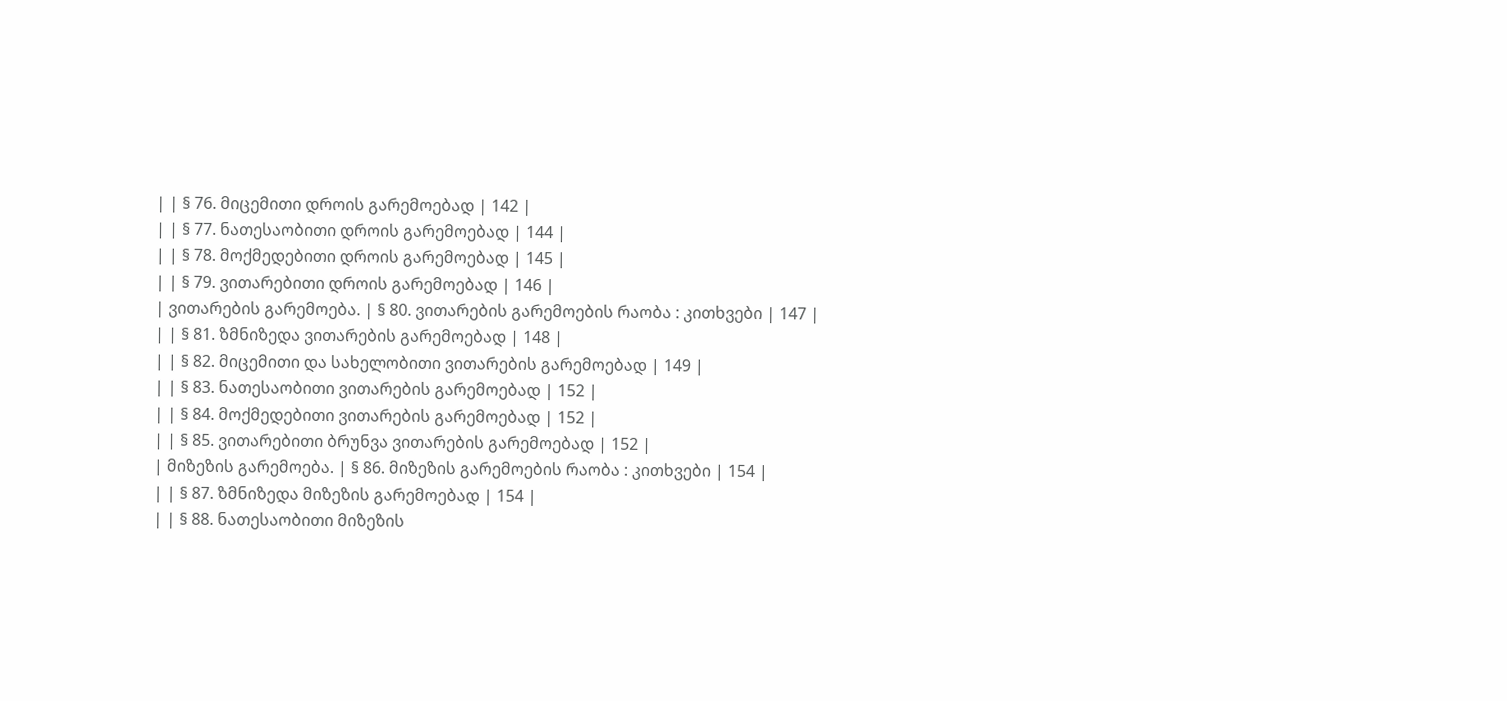| | § 76. მიცემითი დროის გარემოებად | 142 |
| | § 77. ნათესაობითი დროის გარემოებად | 144 |
| | § 78. მოქმედებითი დროის გარემოებად | 145 |
| | § 79. ვითარებითი დროის გარემოებად | 146 |
| ვითარების გარემოება. | § 80. ვითარების გარემოების რაობა : კითხვები | 147 |
| | § 81. ზმნიზედა ვითარების გარემოებად | 148 |
| | § 82. მიცემითი და სახელობითი ვითარების გარემოებად | 149 |
| | § 83. ნათესაობითი ვითარების გარემოებად | 152 |
| | § 84. მოქმედებითი ვითარების გარემოებად | 152 |
| | § 85. ვითარებითი ბრუნვა ვითარების გარემოებად | 152 |
| მიზეზის გარემოება. | § 86. მიზეზის გარემოების რაობა : კითხვები | 154 |
| | § 87. ზმნიზედა მიზეზის გარემოებად | 154 |
| | § 88. ნათესაობითი მიზეზის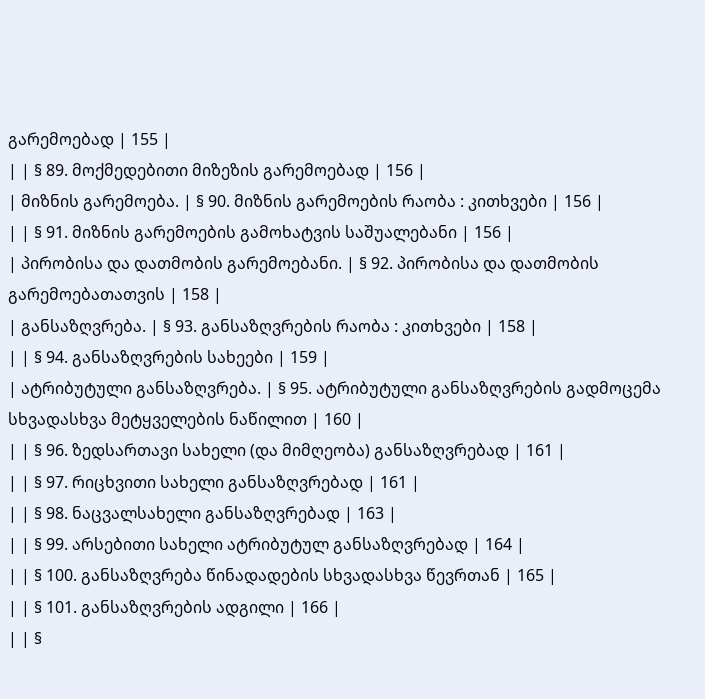გარემოებად | 155 |
| | § 89. მოქმედებითი მიზეზის გარემოებად | 156 |
| მიზნის გარემოება. | § 90. მიზნის გარემოების რაობა : კითხვები | 156 |
| | § 91. მიზნის გარემოების გამოხატვის საშუალებანი | 156 |
| პირობისა და დათმობის გარემოებანი. | § 92. პირობისა და დათმობის გარემოებათათვის | 158 |
| განსაზღვრება. | § 93. განსაზღვრების რაობა : კითხვები | 158 |
| | § 94. განსაზღვრების სახეები | 159 |
| ატრიბუტული განსაზღვრება. | § 95. ატრიბუტული განსაზღვრების გადმოცემა სხვადასხვა მეტყველების ნაწილით | 160 |
| | § 96. ზედსართავი სახელი (და მიმღეობა) განსაზღვრებად | 161 |
| | § 97. რიცხვითი სახელი განსაზღვრებად | 161 |
| | § 98. ნაცვალსახელი განსაზღვრებად | 163 |
| | § 99. არსებითი სახელი ატრიბუტულ განსაზღვრებად | 164 |
| | § 100. განსაზღვრება წინადადების სხვადასხვა წევრთან | 165 |
| | § 101. განსაზღვრების ადგილი | 166 |
| | §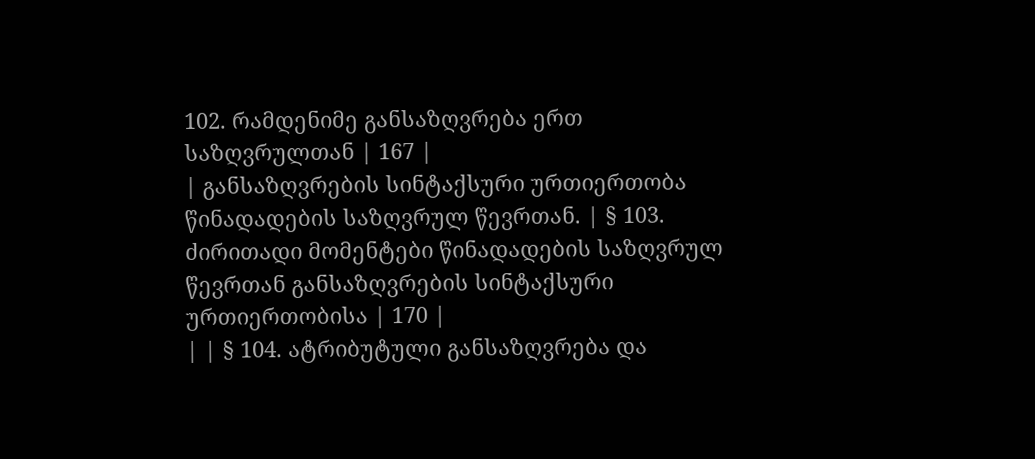102. რამდენიმე განსაზღვრება ერთ საზღვრულთან | 167 |
| განსაზღვრების სინტაქსური ურთიერთობა წინადადების საზღვრულ წევრთან. | § 103. ძირითადი მომენტები წინადადების საზღვრულ წევრთან განსაზღვრების სინტაქსური ურთიერთობისა | 170 |
| | § 104. ატრიბუტული განსაზღვრება და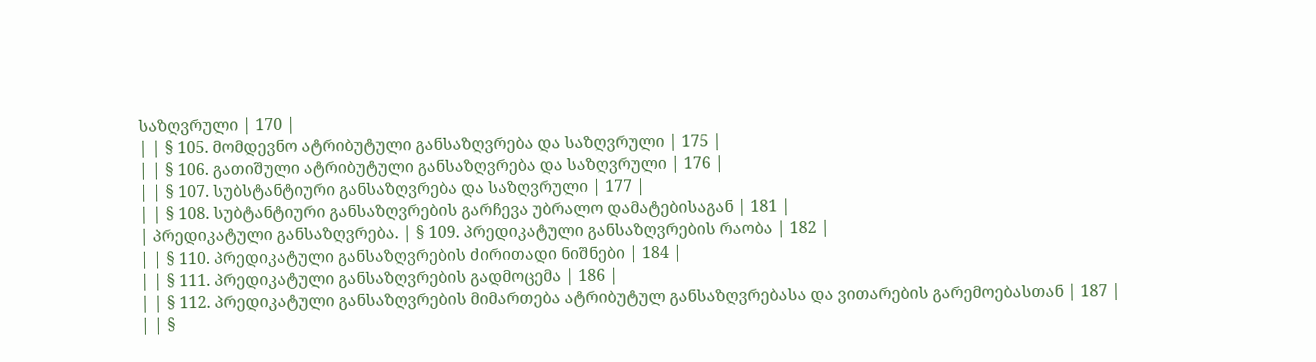საზღვრული | 170 |
| | § 105. მომდევნო ატრიბუტული განსაზღვრება და საზღვრული | 175 |
| | § 106. გათიშული ატრიბუტული განსაზღვრება და საზღვრული | 176 |
| | § 107. სუბსტანტიური განსაზღვრება და საზღვრული | 177 |
| | § 108. სუბტანტიური განსაზღვრების გარჩევა უბრალო დამატებისაგან | 181 |
| პრედიკატული განსაზღვრება. | § 109. პრედიკატული განსაზღვრების რაობა | 182 |
| | § 110. პრედიკატული განსაზღვრების ძირითადი ნიშნები | 184 |
| | § 111. პრედიკატული განსაზღვრების გადმოცემა | 186 |
| | § 112. პრედიკატული განსაზღვრების მიმართება ატრიბუტულ განსაზღვრებასა და ვითარების გარემოებასთან | 187 |
| | §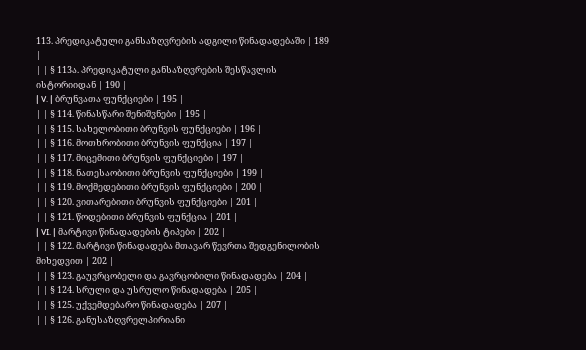113. პრედიკატული განსაზღვრების ადგილი წინადადებაში | 189 |
| | § 113ა. პრედიკატული განსაზღვრების შესწავლის ისტორიიდან | 190 |
| V. | ბრუნვათა ფუნქციები | 195 |
| | § 114. წინასწარი შენიშვნები | 195 |
| | § 115. სახელობითი ბრუნვის ფუნქციები | 196 |
| | § 116. მოთხრობითი ბრუნვის ფუნქცია | 197 |
| | § 117. მიცემითი ბრუნვის ფუნქციები | 197 |
| | § 118. ნათესაობითი ბრუნვის ფუნქციები | 199 |
| | § 119. მოქმედებითი ბრუნვის ფუნქციები | 200 |
| | § 120. ვითარებითი ბრუნვის ფუნქციები | 201 |
| | § 121. წოდებითი ბრუნვის ფუნქცია | 201 |
| VI. | მარტივი წინადადების ტიპები | 202 |
| | § 122. მარტივი წინადადება მთავარ წევრთა შედგენილობის მიხედვით | 202 |
| | § 123. გაუვრცობელი და გავრცობილი წინადადება | 204 |
| | § 124. სრული და უსრულო წინადადება | 205 |
| | § 125. უქვემდებარო წინადადება | 207 |
| | § 126. განუსაზღვრელპირიანი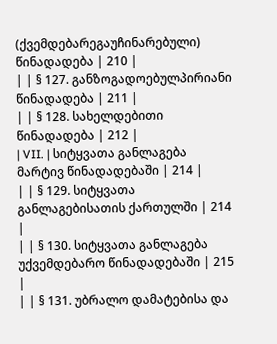(ქვემდებარეგაუჩინარებული) წინადადება | 210 |
| | § 127. განზოგადოებულპირიანი წინადადება | 211 |
| | § 128. სახელდებითი წინადადება | 212 |
| VII. | სიტყვათა განლაგება მარტივ წინადადებაში | 214 |
| | § 129. სიტყვათა განლაგებისათის ქართულში | 214 |
| | § 130. სიტყვათა განლაგება უქვემდებარო წინადადებაში | 215 |
| | § 131. უბრალო დამატებისა და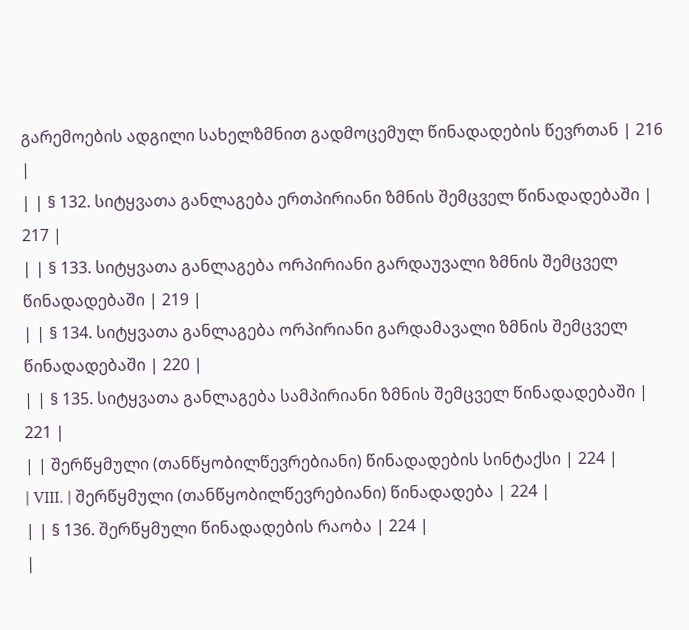გარემოების ადგილი სახელზმნით გადმოცემულ წინადადების წევრთან | 216 |
| | § 132. სიტყვათა განლაგება ერთპირიანი ზმნის შემცველ წინადადებაში | 217 |
| | § 133. სიტყვათა განლაგება ორპირიანი გარდაუვალი ზმნის შემცველ წინადადებაში | 219 |
| | § 134. სიტყვათა განლაგება ორპირიანი გარდამავალი ზმნის შემცველ წინადადებაში | 220 |
| | § 135. სიტყვათა განლაგება სამპირიანი ზმნის შემცველ წინადადებაში | 221 |
| | შერწყმული (თანწყობილწევრებიანი) წინადადების სინტაქსი | 224 |
| VIII. | შერწყმული (თანწყობილწევრებიანი) წინადადება | 224 |
| | § 136. შერწყმული წინადადების რაობა | 224 |
|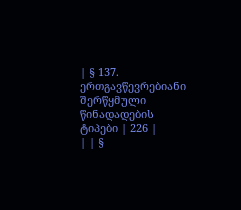| § 137. ერთგავწევრებიანი შერწყმული წინადადების ტიპები | 226 |
| | §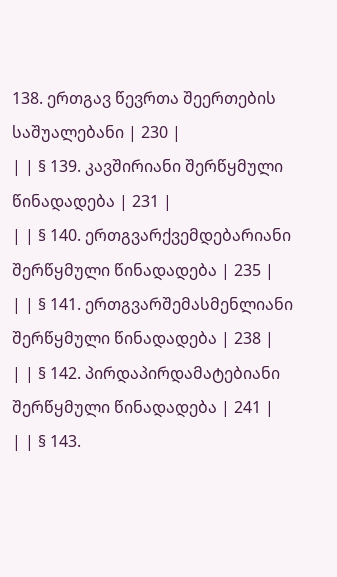138. ერთგავ წევრთა შეერთების საშუალებანი | 230 |
| | § 139. კავშირიანი შერწყმული წინადადება | 231 |
| | § 140. ერთგვარქვემდებარიანი შერწყმული წინადადება | 235 |
| | § 141. ერთგვარშემასმენლიანი შერწყმული წინადადება | 238 |
| | § 142. პირდაპირდამატებიანი შერწყმული წინადადება | 241 |
| | § 143.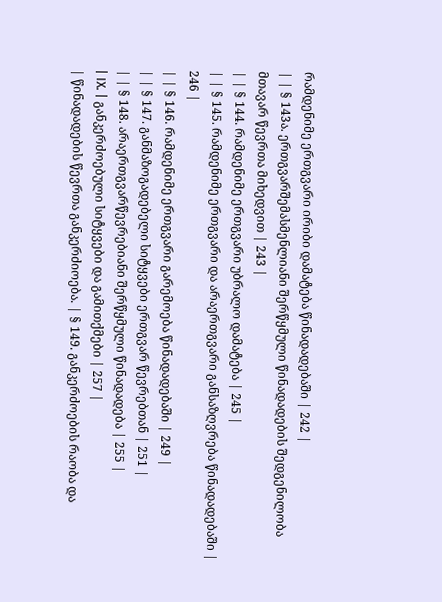რამდენიმე ერთგვარი ირიბი დამატება წინადადებაში | 242 |
| | § 143ა. ერთგვარშემასმენლიანი შერწყმული წინადადების შედგენილობა მთავარ წევრთა მიხედვით | 243 |
| | § 144. რამდენიმე ერთგვარი უბრალო დამატება | 245 |
| | § 145. რამდენიმე ერთგვარი და არაერთგვარი განსაზღვრება წინადადებაში | 246 |
| | § 146. რამდენიმე ერთგვარი გარემოება წინადადებაში | 249 |
| | § 147. განმაზოგადებელი სიტყვები ერთგვარ წევრებთან | 251 |
| | § 148. არაერთგვარწევრებიანი შერწყმული წინადადება | 255 |
| IX. | განკერძოებული სიტყვები და გამითქმები | 257 |
| წინადადების წევრთა განკერძიოება. | § 149. განკერძოების რაობა და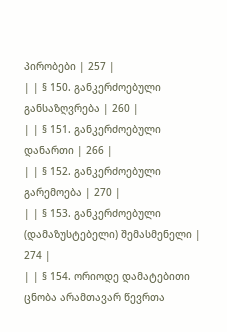პირობები | 257 |
| | § 150. განკერძოებული განსაზღვრება | 260 |
| | § 151. განკერძოებული დანართი | 266 |
| | § 152. განკერძოებული გარემოება | 270 |
| | § 153. განკერძოებული (დამაზუსტებელი) შემასმენელი | 274 |
| | § 154. ორიოდე დამატებითი ცნობა არამთავარ წევრთა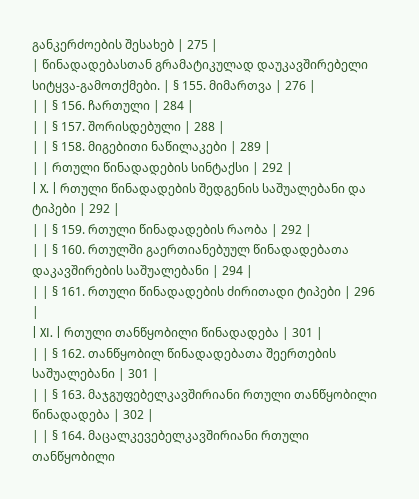განკერძოების შესახებ | 275 |
| წინადადებასთან გრამატიკულად დაუკავშირებელი სიტყვა-გამოთქმები. | § 155. მიმართვა | 276 |
| | § 156. ჩართული | 284 |
| | § 157. შორისდებული | 288 |
| | § 158. მიგებითი ნაწილაკები | 289 |
| | რთული წინადადების სინტაქსი | 292 |
| X. | რთული წინადადების შედგენის საშუალებანი და ტიპები | 292 |
| | § 159. რთული წინადადების რაობა | 292 |
| | § 160. რთულში გაერთიანებუულ წინადადებათა დაკავშირების საშუალებანი | 294 |
| | § 161. რთული წინადადების ძირითადი ტიპები | 296 |
| XI. | რთული თანწყობილი წინადადება | 301 |
| | § 162. თანწყობილ წინადადებათა შეერთების საშუალებანი | 301 |
| | § 163. მაჯგუფებელკავშირიანი რთული თანწყობილი წინადადება | 302 |
| | § 164. მაცალკევებელკავშირიანი რთული თანწყობილი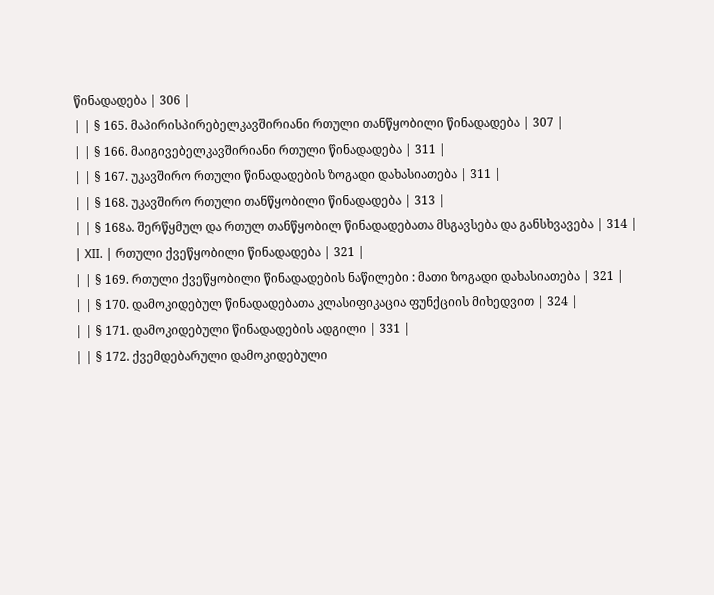წინადადება | 306 |
| | § 165. მაპირისპირებელკავშირიანი რთული თანწყობილი წინადადება | 307 |
| | § 166. მაიგივებელკავშირიანი რთული წინადადება | 311 |
| | § 167. უკავშირო რთული წინადადების ზოგადი დახასიათება | 311 |
| | § 168. უკავშირო რთული თანწყობილი წინადადება | 313 |
| | § 168ა. შერწყმულ და რთულ თანწყობილ წინადადებათა მსგავსება და განსხვავება | 314 |
| XII. | რთული ქვეწყობილი წინადადება | 321 |
| | § 169. რთული ქვეწყობილი წინადადების ნაწილები : მათი ზოგადი დახასიათება | 321 |
| | § 170. დამოკიდებულ წინადადებათა კლასიფიკაცია ფუნქციის მიხედვით | 324 |
| | § 171. დამოკიდებული წინადადების ადგილი | 331 |
| | § 172. ქვემდებარული დამოკიდებული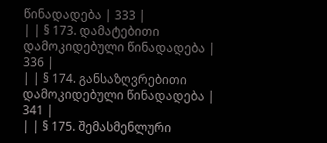წინადადება | 333 |
| | § 173. დამატებითი დამოკიდებული წინადადება | 336 |
| | § 174. განსაზღვრებითი დამოკიდებული წინადადება | 341 |
| | § 175. შემასმენლური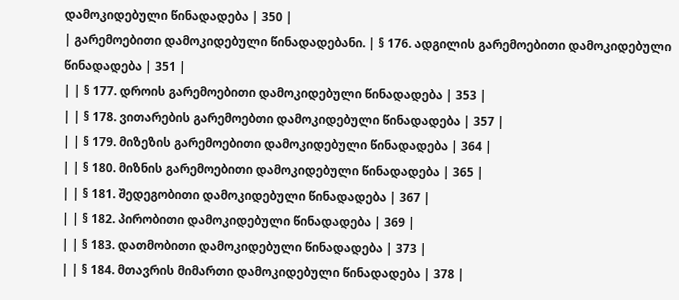დამოკიდებული წინადადება | 350 |
| გარემოებითი დამოკიდებული წინადადებანი. | § 176. ადგილის გარემოებითი დამოკიდებული წინადადება | 351 |
| | § 177. დროის გარემოებითი დამოკიდებული წინადადება | 353 |
| | § 178. ვითარების გარემოებთი დამოკიდებული წინადადება | 357 |
| | § 179. მიზეზის გარემოებითი დამოკიდებული წინადადება | 364 |
| | § 180. მიზნის გარემოებითი დამოკიდებული წინადადება | 365 |
| | § 181. შედეგობითი დამოკიდებული წინადადება | 367 |
| | § 182. პირობითი დამოკიდებული წინადადება | 369 |
| | § 183. დათმობითი დამოკიდებული წინადადება | 373 |
| | § 184. მთავრის მიმართი დამოკიდებული წინადადება | 378 |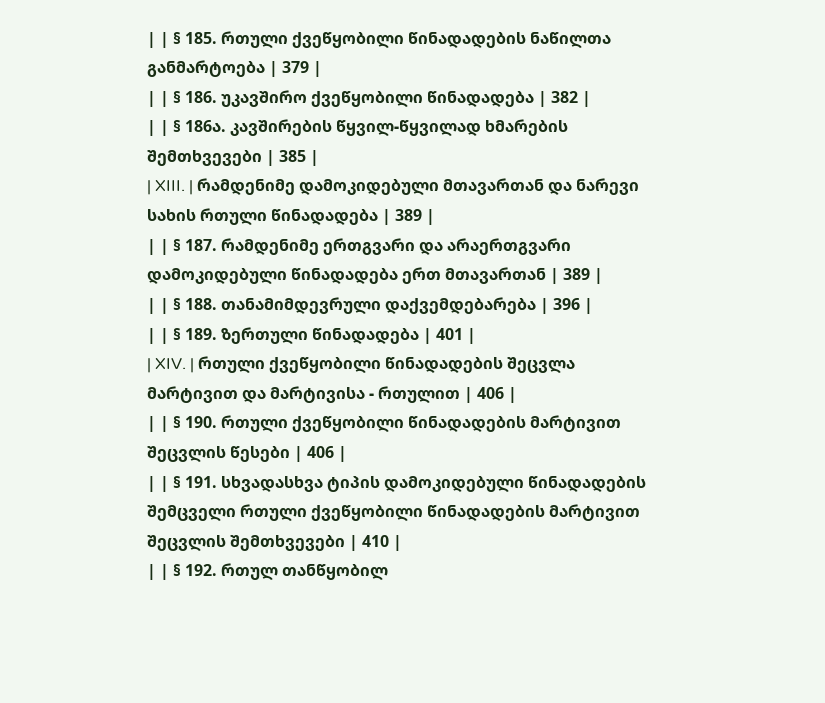| | § 185. რთული ქვეწყობილი წინადადების ნაწილთა განმარტოება | 379 |
| | § 186. უკავშირო ქვეწყობილი წინადადება | 382 |
| | § 186ა. კავშირების წყვილ-წყვილად ხმარების შემთხვევები | 385 |
| XIII. | რამდენიმე დამოკიდებული მთავართან და ნარევი სახის რთული წინადადება | 389 |
| | § 187. რამდენიმე ერთგვარი და არაერთგვარი დამოკიდებული წინადადება ერთ მთავართან | 389 |
| | § 188. თანამიმდევრული დაქვემდებარება | 396 |
| | § 189. ზერთული წინადადება | 401 |
| XIV. | რთული ქვეწყობილი წინადადების შეცვლა მარტივით და მარტივისა - რთულით | 406 |
| | § 190. რთული ქვეწყობილი წინადადების მარტივით შეცვლის წესები | 406 |
| | § 191. სხვადასხვა ტიპის დამოკიდებული წინადადების შემცველი რთული ქვეწყობილი წინადადების მარტივით შეცვლის შემთხვევები | 410 |
| | § 192. რთულ თანწყობილ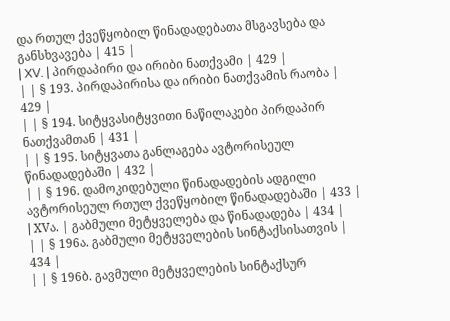და რთულ ქვეწყობილ წინადადებათა მსგავსება და განსხვავება | 415 |
| XV. | პირდაპირი და ირიბი ნათქვამი | 429 |
| | § 193. პირდაპირისა და ირიბი ნათქვამის რაობა | 429 |
| | § 194. სიტყვასიტყვითი ნაწილაკები პირდაპირ ნათქვამთან | 431 |
| | § 195. სიტყვათა განლაგება ავტორისეულ წინადადებაში | 432 |
| | § 196. დამოკიდებული წინადადების ადგილი ავტორისეულ რთულ ქვეწყობილ წინადადებაში | 433 |
| XVა. | გაბმული მეტყველება და წინადადება | 434 |
| | § 196ა. გაბმული მეტყველების სინტაქსისათვის | 434 |
| | § 196ბ. გავმული მეტყველების სინტაქსურ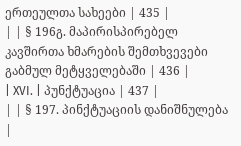ერთეულთა სახეები | 435 |
| | § 196გ. მაპირისპირებელ კავშირთა ხმარების შემთხვევები გაბმულ მეტყველებაში | 436 |
| XVI. | პუნქტუაცია | 437 |
| | § 197. პინქტუაციის დანიშნულება |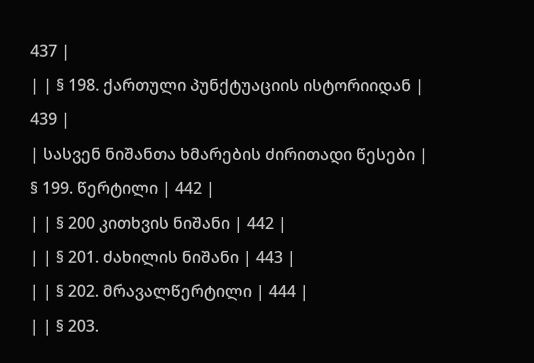437 |
| | § 198. ქართული პუნქტუაციის ისტორიიდან | 439 |
| სასვენ ნიშანთა ხმარების ძირითადი წესები | § 199. წერტილი | 442 |
| | § 200 კითხვის ნიშანი | 442 |
| | § 201. ძახილის ნიშანი | 443 |
| | § 202. მრავალწერტილი | 444 |
| | § 203.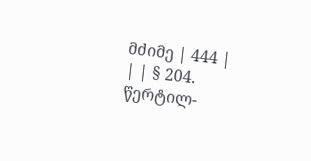მძიმე | 444 |
| | § 204. წერტილ-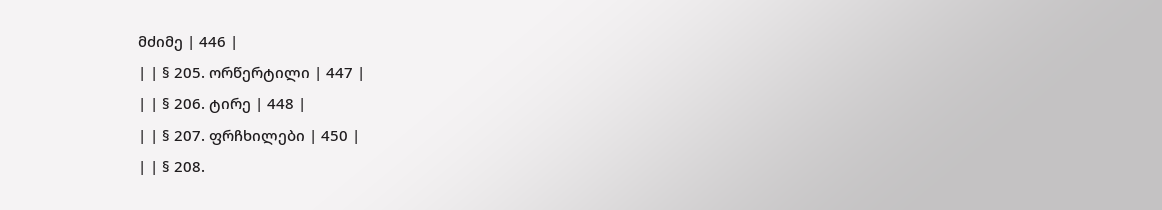მძიმე | 446 |
| | § 205. ორწერტილი | 447 |
| | § 206. ტირე | 448 |
| | § 207. ფრჩხილები | 450 |
| | § 208.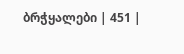ბრჭყალები | 451 |